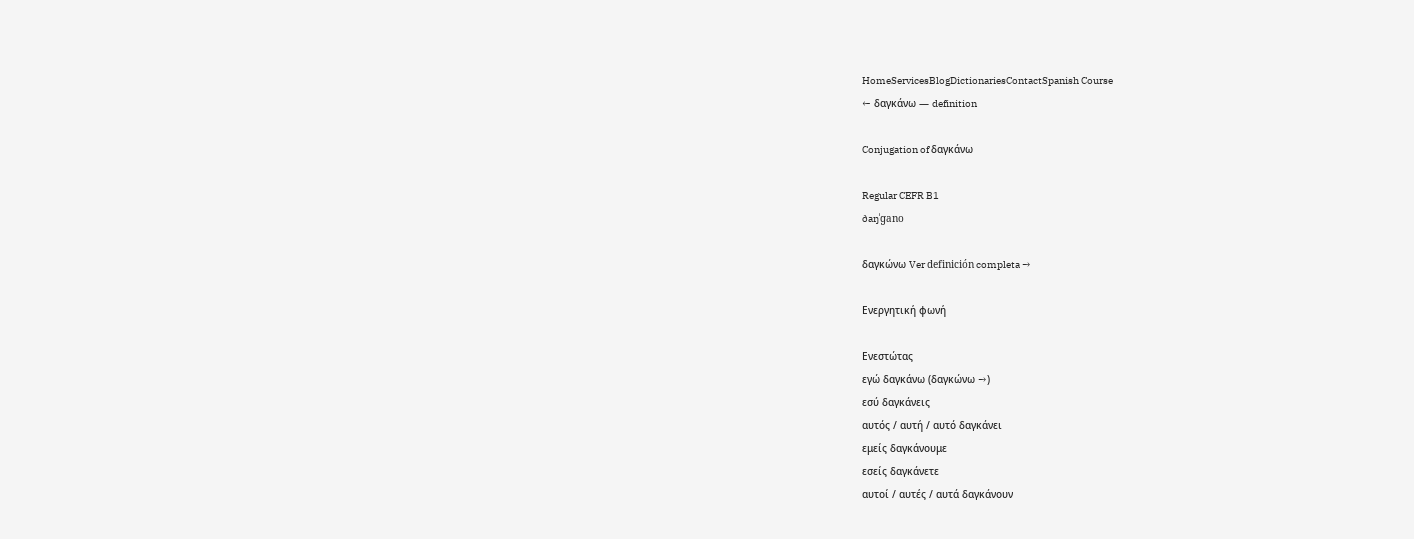HomeServicesBlogDictionariesContactSpanish Course
← δαγκάνω — definition

Conjugation of δαγκάνω

Regular CEFR B1
ðaŋˈɡano

δαγκώνω Ver definición completa →

Ενεργητική φωνή

Ενεστώτας
εγώ δαγκάνω (δαγκώνω →)
εσύ δαγκάνεις
αυτός / αυτή / αυτό δαγκάνει
εμείς δαγκάνουμε
εσείς δαγκάνετε
αυτοί / αυτές / αυτά δαγκάνουν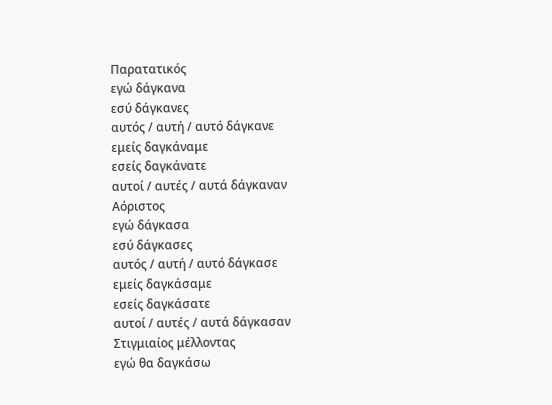Παρατατικός
εγώ δάγκανα
εσύ δάγκανες
αυτός / αυτή / αυτό δάγκανε
εμείς δαγκάναμε
εσείς δαγκάνατε
αυτοί / αυτές / αυτά δάγκαναν
Αόριστος
εγώ δάγκασα
εσύ δάγκασες
αυτός / αυτή / αυτό δάγκασε
εμείς δαγκάσαμε
εσείς δαγκάσατε
αυτοί / αυτές / αυτά δάγκασαν
Στιγμιαίος μέλλοντας
εγώ θα δαγκάσω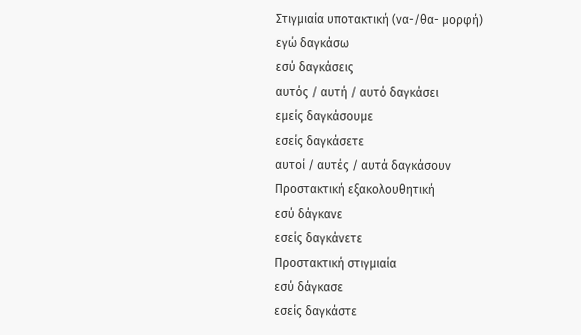Στιγμιαία υποτακτική (να-/θα- μορφή)
εγώ δαγκάσω
εσύ δαγκάσεις
αυτός / αυτή / αυτό δαγκάσει
εμείς δαγκάσουμε
εσείς δαγκάσετε
αυτοί / αυτές / αυτά δαγκάσουν
Προστακτική εξακολουθητική
εσύ δάγκανε
εσείς δαγκάνετε
Προστακτική στιγμιαία
εσύ δάγκασε
εσείς δαγκάστε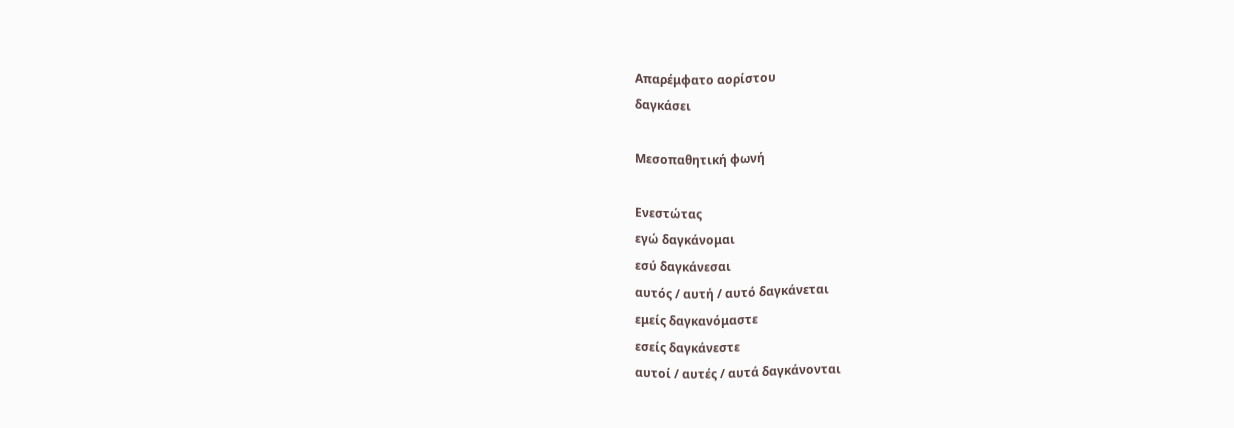Απαρέμφατο αορίστου
δαγκάσει

Μεσοπαθητική φωνή

Ενεστώτας
εγώ δαγκάνομαι
εσύ δαγκάνεσαι
αυτός / αυτή / αυτό δαγκάνεται
εμείς δαγκανόμαστε
εσείς δαγκάνεστε
αυτοί / αυτές / αυτά δαγκάνονται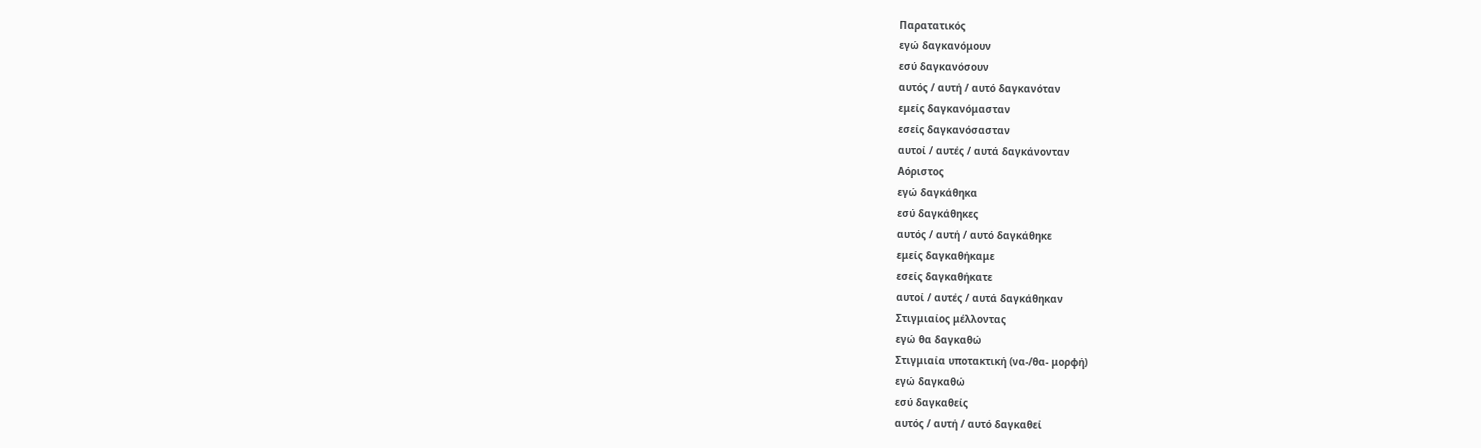Παρατατικός
εγώ δαγκανόμουν
εσύ δαγκανόσουν
αυτός / αυτή / αυτό δαγκανόταν
εμείς δαγκανόμασταν
εσείς δαγκανόσασταν
αυτοί / αυτές / αυτά δαγκάνονταν
Αόριστος
εγώ δαγκάθηκα
εσύ δαγκάθηκες
αυτός / αυτή / αυτό δαγκάθηκε
εμείς δαγκαθήκαμε
εσείς δαγκαθήκατε
αυτοί / αυτές / αυτά δαγκάθηκαν
Στιγμιαίος μέλλοντας
εγώ θα δαγκαθώ
Στιγμιαία υποτακτική (να-/θα- μορφή)
εγώ δαγκαθώ
εσύ δαγκαθείς
αυτός / αυτή / αυτό δαγκαθεί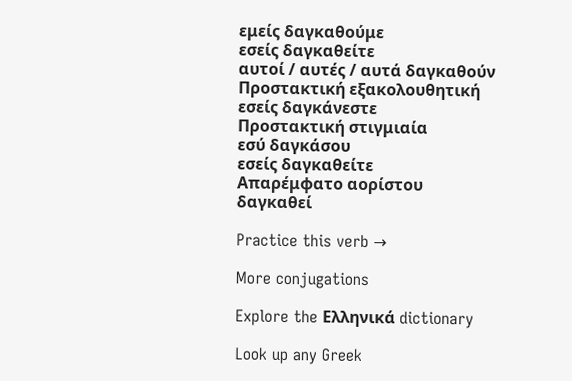εμείς δαγκαθούμε
εσείς δαγκαθείτε
αυτοί / αυτές / αυτά δαγκαθούν
Προστακτική εξακολουθητική
εσείς δαγκάνεστε
Προστακτική στιγμιαία
εσύ δαγκάσου
εσείς δαγκαθείτε
Απαρέμφατο αορίστου
δαγκαθεί

Practice this verb →

More conjugations

Explore the Ελληνικά dictionary

Look up any Greek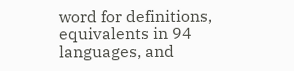word for definitions, equivalents in 94 languages, and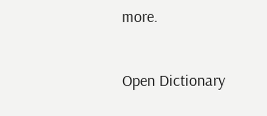more.

Open Dictionary